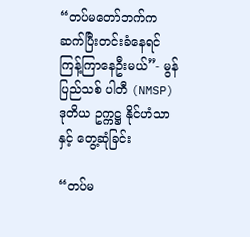“တပ်မတော်ဘက်က ဆက်ပြီးတင်းခံနေရင် ကြန့်ကြာနေဦးမယ်”- မွန်ပြည်သစ် ပါတီ (NMSP) ဒုတိယ ဥက္ကဋ္ဌ နိုင်ဟံသာနှင့် တွေ့ဆုံခြင်း

“တပ်မ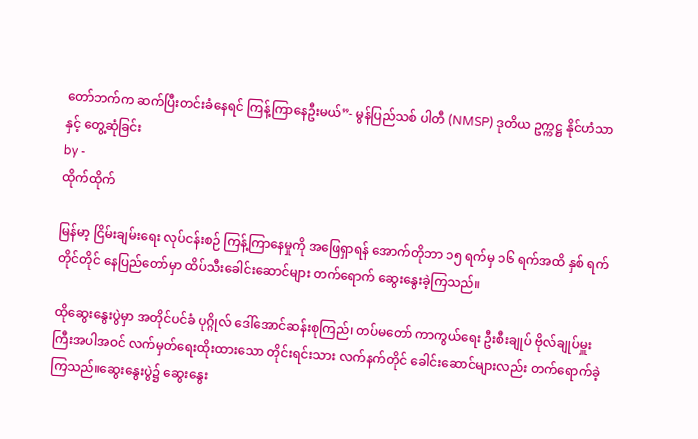တော်ဘက်က ဆက်ပြီးတင်းခံနေရင် ကြန့်ကြာနေဦးမယ်”- မွန်ပြည်သစ် ပါတီ (NMSP) ဒုတိယ ဥက္ကဋ္ဌ နိုင်ဟံသာနှင့် တွေ့ဆုံခြင်း
by -
ထိုက်ထိုက်

မြန်မာ့ ငြိမ်းချမ်းရေး လုပ်ငန်းစဉ် ကြန့်ကြာနေမှုကို အဖြေရှာရန် အောက်တိုဘာ ၁၅ ရက်မှ ၁၆ ရက်အထိ နှစ် ရက်တိုင်တိုင် နေပြည်တော်မှာ ထိပ်သီးခေါင်းဆောင်များ တက်ရောက် ဆွေးနွေးခဲ့ကြသည်။

ထိုဆွေးနွေးပွဲမှာ အတိုင်ပင်ခံ ပုဂ္ဂိုလ် ဒေါ်အောင်ဆန်းစုကြည်၊ တပ်မတော် ကာကွယ်ရေး ဦးစီးချုပ် ဗိုလ်ချုပ်မှူးကြီးအပါအဝင် လက်မှတ်ရေးထိုးထားသော တိုင်းရင်းသား လက်နက်တိုင် ခေါင်းဆောင်များလည်း တက်ရောက်ခဲ့ကြသည်။ဆွေးနွေးပွဲ၌ ဆွေးနွေး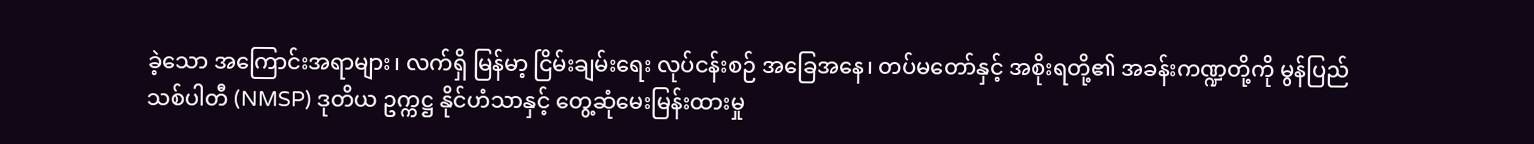ခဲ့သော အကြောင်းအရာများ၊ လက်ရှိ မြန်မာ့ ငြိမ်းချမ်းရေး လုပ်ငန်းစဉ် အခြေအနေ၊ တပ်မတော်နှင့် အစိုးရတို့၏ အခန်းကဏ္ဍတို့ကို မွန်ပြည်သစ်ပါတီ (NMSP) ဒုတိယ ဥက္ကဋ္ဌ နိုင်ဟံသာနှင့် တွေ့ဆုံမေးမြန်းထားမှု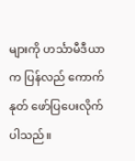များကို ဟင်္သာမီဒီယာက ပြန်လည် ကောက်နုတ် ဖော်ပြပေးလိုက်ပါသည်။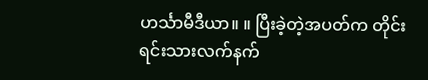ဟင်္သာမီဒီယာ။ ။ ပြီးခဲ့တဲ့အပတ်က တိုင်းရင်းသားလက်နက်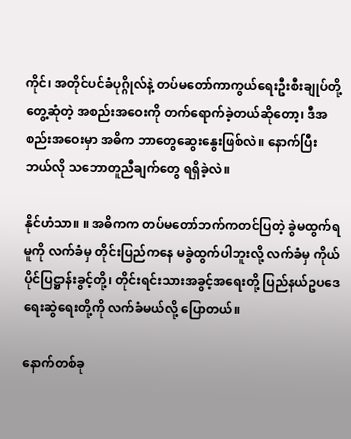ကိုင်၊ အတိုင်ပင်ခံပုဂ္ဂိုလ်နဲ့ တပ်မတော်ကာကွယ်ရေးဦးစီးချုပ်တို့ တွေ့ဆုံတဲ့ အစည်းအဝေးကို တက်ရောက်ခဲ့တယ်ဆိုတော့၊ ဒီအစည်းအဝေးမှာ အဓိက ဘာတွေဆွေးနွေးဖြစ်လဲ။ နောက်ပြီး ဘယ်လို သဘောတူညီချက်တွေ ရရှိခဲ့လဲ။

နိုင်ဟံသာ။ ။ အဓိကက တပ်မတော်ဘက်ကတင်ပြတဲ့ ခွဲမထွက်ရမူကို လက်ခံမှ တိုင်းပြည်ကနေ မခွဲထွက်ပါဘူးလို့ လက်ခံမှ ကိုယ်ပိုင်ပြဋ္ဌာန်းခွင့်တို့၊ တိုင်းရင်းသားအခွင့်အရေးတို့ ပြည်နယ်ဥပဒေ ရေးဆွဲရေးတို့ကို လက်ခံမယ်လို့ ပြောတယ်။

နောက်တစ်ခု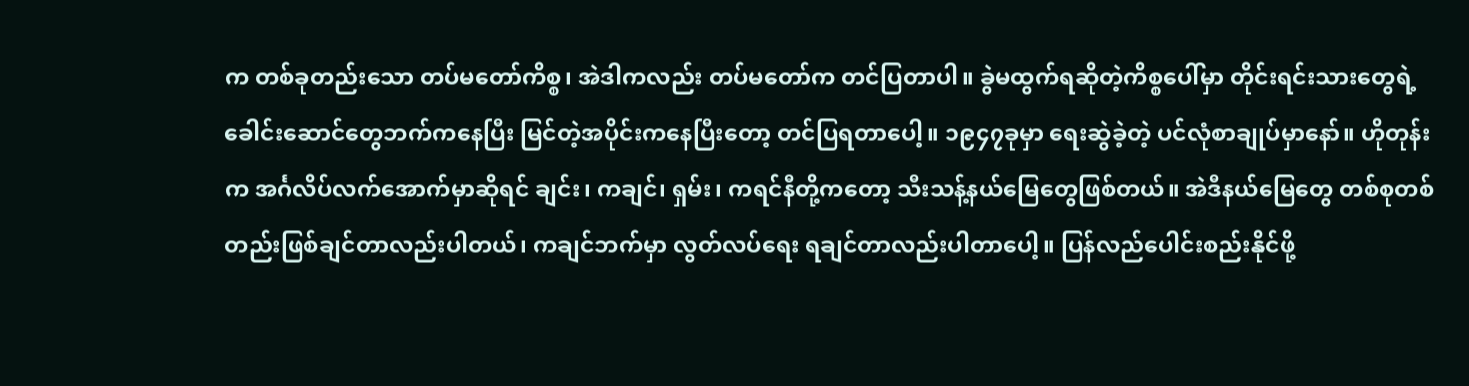က တစ်ခုတည်းသော တပ်မတော်ကိစ္စ၊ အဲဒါကလည်း တပ်မတော်က တင်ပြတာပါ။ ခွဲမထွက်ရဆိုတဲ့ကိစ္စပေါ်မှာ တိုင်းရင်းသားတွေရဲ့ ခေါင်းဆောင်တွေဘက်ကနေပြီး မြင်တဲ့အပိုင်းကနေပြီးတော့ တင်ပြရတာပေါ့။ ၁၉၄၇ခုမှာ ရေးဆွဲခဲ့တဲ့ ပင်လုံစာချုပ်မှာနော်။ ဟိုတုန်းက အင်္ဂလိပ်လက်အောက်မှာဆိုရင် ချင်း၊ ကချင်၊ ရှမ်း၊ ကရင်နီတို့ကတော့ သီးသန့်နယ်မြေတွေဖြစ်တယ်။ အဲဒီနယ်မြေတွေ တစ်စုတစ်တည်းဖြစ်ချင်တာလည်းပါတယ်၊ ကချင်ဘက်မှာ လွတ်လပ်ရေး ရချင်တာလည်းပါတာပေါ့။ ပြန်လည်ပေါင်းစည်းနိုင်ဖို့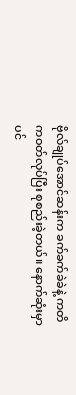ဗိုလ်ချုပ်အောင်ဆန်းက ခက်ခက်ခဲခဲနဲ့ ကတိကဝတ်လုပ်ပြီး စုစည်းခဲ့တယ်။ နောက်ဆုံးမှာ ပင်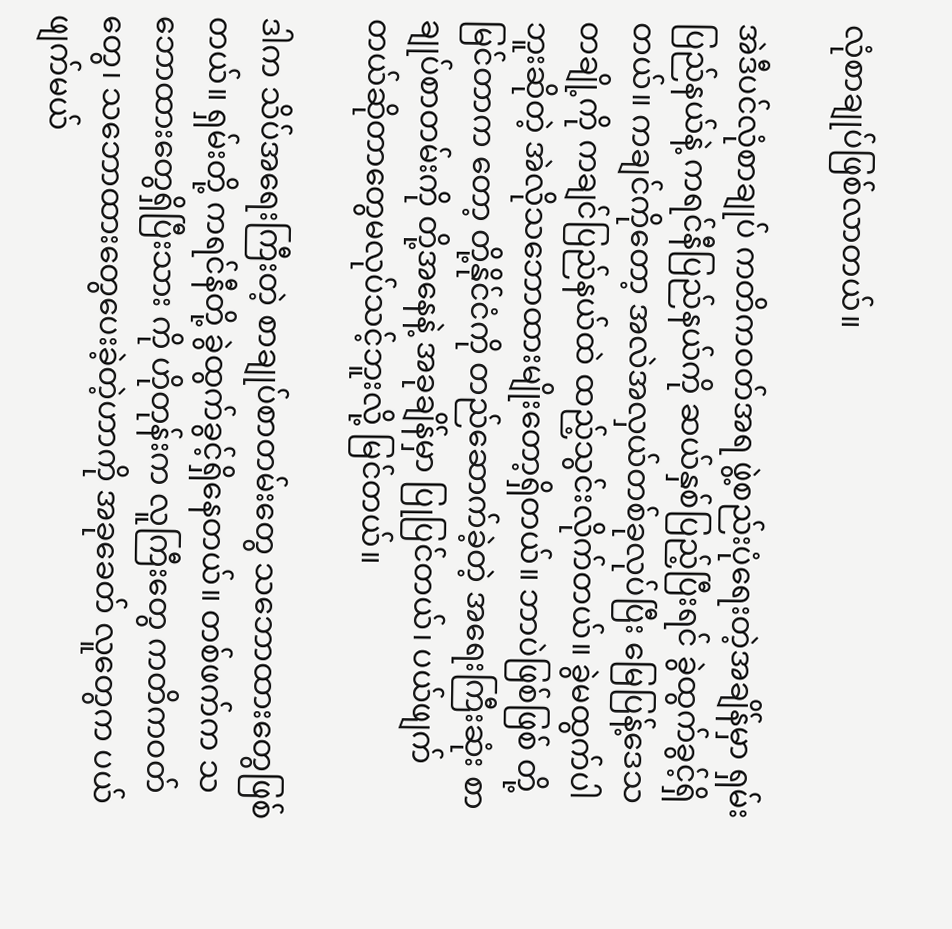လုံစာချုပ်ဖြစ်လာတယ်။

အဲဒီပင်လုံစာချုပ် ကတိကဝတ်အရ ဖွဲ့စည်းပုံရေးတဲ့အချိန်မှာ ရှမ်းပြည်နယ်နဲ့ ကရင်နီပြည်နယ်ကို ဆယ်နှစ်ပြည့်ပြီးရင် ခွဲထွက်ခွင့်ရှိတယ်။ ကချင်ကိုတော့ အလဲအလှယ်တစ်ခုလုပ်ပြီး မြေပြန့်ဒေသတချို့ကို ကချင်ပြည်နယ်ထဲ ထည့်သွင်းလိုက်တယ်။ ခွဲမထွက်ပါဘူးဆိုတဲ့ အဲလိုသဘောထားမျိုးတော့ရှိတယ်။ ဘာပဲဖြစ်ဖြစ် တို့မြင်တာက တော့ တို့နိုင်ငံကို တည်ဆောက်ခဲ့တဲ့ အရေးကြီးဆုံး စာချုပ်စာတမ်းကို တို့အနေနဲ့ အခုချိန်မှာ ပြုပြင်တယ်၊ ပယ်ဖျက်တယ်ဆိုတာတွေမလုပ်သင့်ဘူးလို့ မြင်တယ်။

ဒါက သိပ်အရေးကြီးတဲ့ စာချုပ်စာတမ်းတွေ သဘောထားတွေဖြစ်တယ်။ ရှမ်းတို့ ကရင်နီတို့ ခွဲထွက်ခွင့်ရှိနေတယ်။ တစ်ဖက်က သဘောထားတွေရှိပြီးသား ကို ဟိုတုန်းက လူကြီးတွေ ကတိကဝတ်တွေ၊ သဘောထားတွေပေးခဲ့တဲ့ဟာကို အခုခေတ် လူတွေက ပယ်ဖျက်မယ်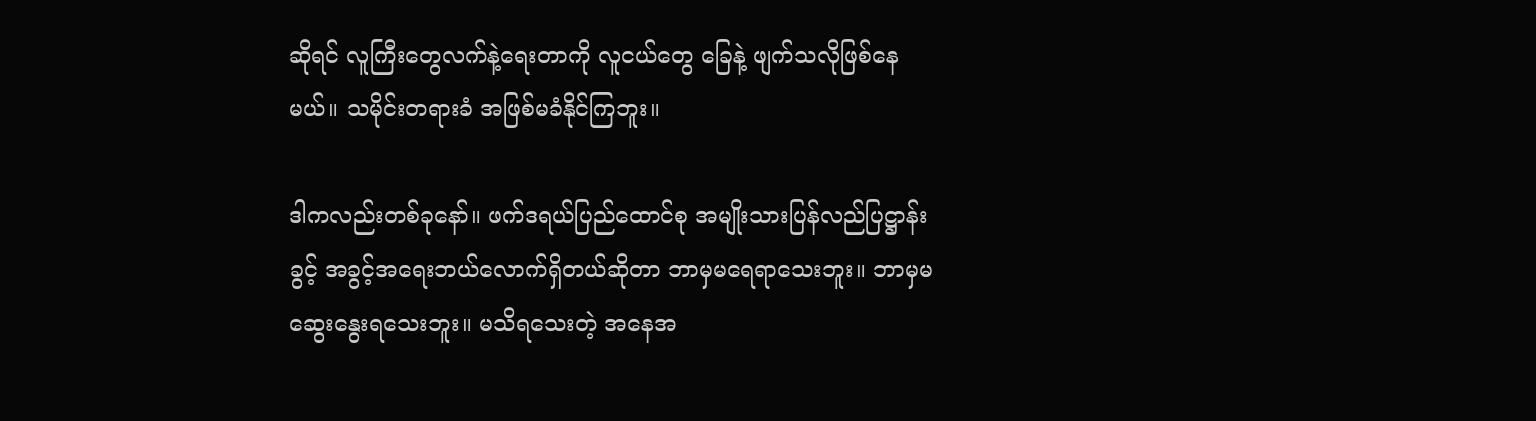ဆိုရင် လူကြီးတွေလက်နဲ့ရေးတာကို လူငယ်တွေ ခြေနဲ့ ဖျက်သလိုဖြစ်နေမယ်။ သမိုင်းတရားခံ အဖြစ်မခံနိုင်ကြဘူး။

ဒါကလည်းတစ်ခုနော်။ ဖက်ဒရယ်ပြည်ထောင်စု အမျိုးသားပြန်လည်ပြဋ္ဌာန်းခွင့် အခွင့်အရေးဘယ်လောက်ရှိတယ်ဆိုတာ ဘာမှမရေရာသေးဘူး။ ဘာမှမဆွေးနွေးရသေးဘူး။ မသိရသေးတဲ့ အနေအ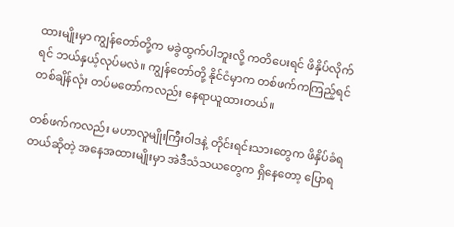ထားမျိုးမှာ ကျွန်တော်တို့က မခွဲထွက်ပါဘူးလို့ ကတိပေးရင် ဖိနှိပ်လိုက်ရင် ဘယ်နှယ့်လုပ်မလဲ။ ကျွန်တော်တို့ နိုင်ငံမှာက တစ်ဖက်ကကြည့်ရင် တစ်ချိန်လုံး တပ်မတော်ကလည်း နေရာယူထားတယ်။

တစ်ဖက်ကလည်း မဟာလူမျိုးကြီးဝါဒနဲ့ တိုင်းရင်းသားတွေက ဖိနှိပ်ခံရတယ်ဆိုတဲ့ အနေအထားမျိုးမှာ အဲဒီသံသယတွေက ရှိနေတော့ ပြောရ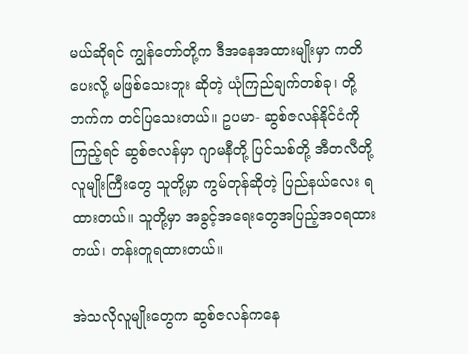မယ်ဆိုရင် ကျွန်တော်တို့က ဒီအနေအထားမျိုးမှာ ကတိပေးလို့ မဖြစ်သေးဘူး ဆိုတဲ့ ယုံကြည်ချက်တစ်ခု၊ တို့ဘက်က တင်ပြသေးတယ်။ ဥပမာ- ဆွစ်ဇလန်နိုင်ငံကို ကြည့်ရင် ဆွစ်ဇလန်မှာ ဂျာမနီတို့ ပြင်သစ်တို့ အီတလီတို့ လူမျိုးကြီးတွေ သူတို့မှာ ကွမ်တုန်ဆိုတဲ့ ပြည်နယ်လေး ရထားတယ်။ သူတို့မှာ အခွင့်အရေးတွေအပြည့်အဝရထားတယ်၊ တန်းတူရထားတယ်။

အဲသလိုလူမျိုးတွေက ဆွစ်ဇလန်ကနေ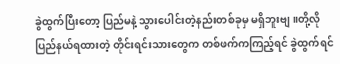ခွဲထွက်ပြီးတော့ ပြည်မနဲ့ သွားပေါင်းတဲ့နည်းတစ်ခုမှ မရှိဘူးဗျ။တို့လို ပြည်နယ်ရထားတဲ့ တိုင်းရင်းသားတွေက တစ်ဖက်ကကြည့်ရင် ခွဲထွက်ရင်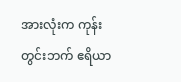အားလုံးက ကုန်းတွင်းဘက် ဧရိယာ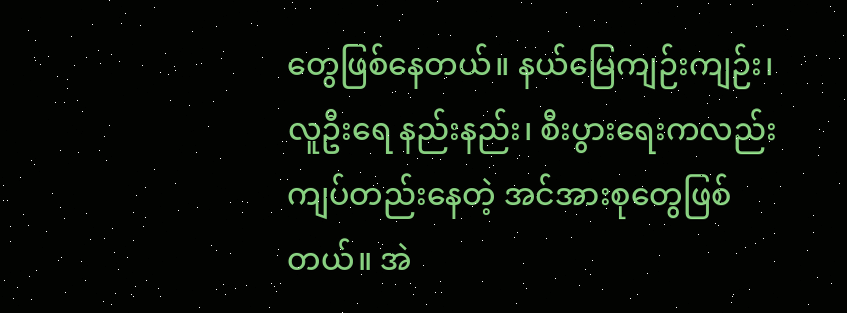တွေဖြစ်နေတယ်။ နယ်မြေကျဉ်းကျဉ်း၊ လူဦးရေ နည်းနည်း၊ စီးပွားရေးကလည်း ကျပ်တည်းနေတဲ့ အင်အားစုတွေဖြစ်တယ်။ အဲ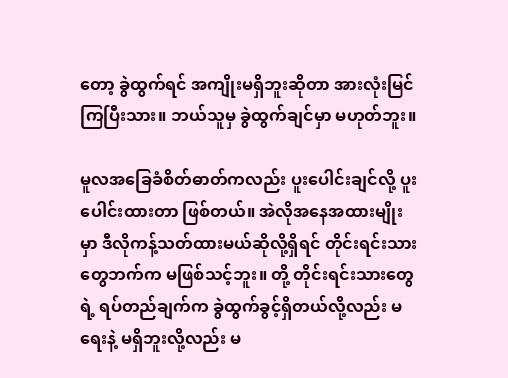တော့ ခွဲထွက်ရင် အကျိုးမရှိဘူးဆိုတာ အားလုံးမြင်ကြပြီးသား။ ဘယ်သူမှ ခွဲထွက်ချင်မှာ မဟုတ်ဘူး။

မူလအခြေခံစိတ်ဓာတ်ကလည်း ပူးပေါင်းချင်လို့ ပူးပေါင်းထားတာ ဖြစ်တယ်။ အဲလိုအနေအထားမျိုးမှာ ဒီလိုကန့်သတ်ထားမယ်ဆိုလို့ရှိရင် တိုင်းရင်းသား တွေဘက်က မဖြစ်သင့်ဘူး။ တို့ တိုင်းရင်းသားတွေရဲ့ ရပ်တည်ချက်က ခွဲထွက်ခွင့်ရှိတယ်လို့လည်း မရေးနဲ့ မရှိဘူးလို့လည်း မ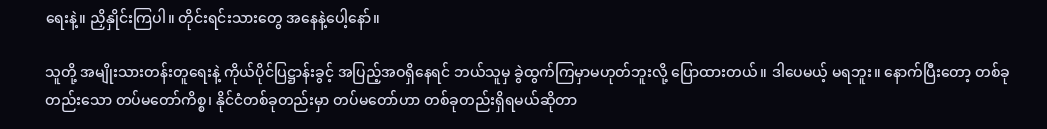ရေးနဲ့။ ညှိနှိုင်းကြပါ။ တိုင်းရင်းသားတွေ အနေနဲ့ပေါ့နော်။

သူတို့ အမျိုးသားတန်းတူရေးနဲ့ ကိုယ်ပိုင်ပြဋ္ဌာန်းခွင့် အပြည့်အဝရှိနေရင် ဘယ်သူမှ ခွဲထွက်ကြမှာမဟုတ်ဘူးလို့ ပြောထားတယ်။ ဒါပေမယ့် မရဘူး။ နောက်ပြီးတော့ တစ်ခုတည်းသော တပ်မတော်ကိစ္စ၊ နိုင်ငံတစ်ခုတည်းမှာ တပ်မတော်ဟာ တစ်ခုတည်းရှိရမယ်ဆိုတာ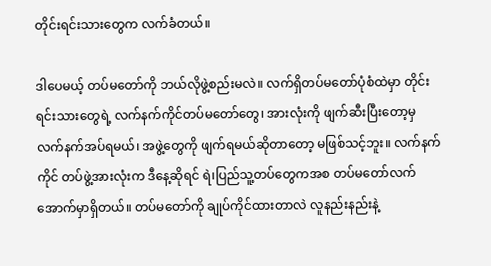တိုင်းရင်းသားတွေက လက်ခံတယ်။

ဒါပေမယ့် တပ်မတော်ကို ဘယ်လိုဖွဲ့စည်းမလဲ။ လက်ရှိတပ်မတော်ပုံစံထဲမှာ တိုင်းရင်းသားတွေရဲ့ လက်နက်ကိုင်တပ်မတော်တွေ၊ အားလုံးကို ဖျက်ဆီးပြီးတော့မှ လက်နက်အပ်ရမယ်၊ အဖွဲ့တွေကို ဖျက်ရမယ်ဆိုတာတော့ မဖြစ်သင့်ဘူး။ လက်နက်ကိုင် တပ်ဖွဲ့အားလုံးက ဒီနေ့ဆိုရင် ရဲ၊ပြည်သူ့တပ်တွေကအစ တပ်မတော်လက်အောက်မှာရှိတယ်။ တပ်မတော်ကို ချုပ်ကိုင်ထားတာလဲ လူနည်းနည်းနဲ့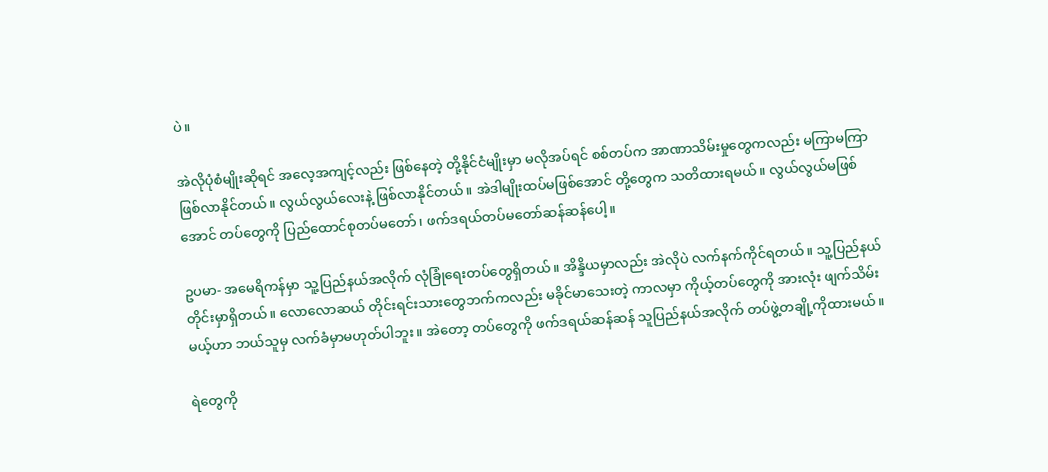ပဲ။

အဲလိုပုံစံမျိုးဆိုရင် အလေ့အကျင့်လည်း ဖြစ်နေတဲ့ တို့နိုင်ငံမျိုးမှာ မလိုအပ်ရင် စစ်တပ်က အာဏာသိမ်းမှုတွေကလည်း မကြာမကြာ ဖြစ်လာနိုင်တယ်။ လွယ်လွယ်လေးနဲ့ ဖြစ်လာနိုင်တယ်။ အဲဒါမျိုးထပ်မဖြစ်အောင် တို့တွေက သတိထားရမယ်။ လွယ်လွယ်မဖြစ်အောင် တပ်တွေကို ပြည်ထောင်စုတပ်မတော်၊ ဖက်ဒရယ်တပ်မတော်ဆန်ဆန်ပေါ့။

ဥပမာ- အမေရိကန်မှာ သူ့ပြည်နယ်အလိုက် လုံခြုံရေးတပ်တွေရှိတယ်။ အိန္ဒိယမှာလည်း အဲလိုပဲ လက်နက်ကိုင်ရတယ်။ သူ့ပြည်နယ်တိုင်းမှာရှိတယ်။ လောလောဆယ် တိုင်းရင်းသားတွေဘက်ကလည်း မခိုင်မာသေးတဲ့ ကာလမှာ ကိုယ့်တပ်တွေကို အားလုံး ဖျက်သိမ်းမယ့်ဟာ ဘယ်သူမှ လက်ခံမှာမဟုတ်ပါဘူး။ အဲတော့ တပ်တွေကို ဖက်ဒရယ်ဆန်ဆန် သူပြည်နယ်အလိုက် တပ်ဖွဲ့တချို့ကိုထားမယ်။

ရဲတွေကို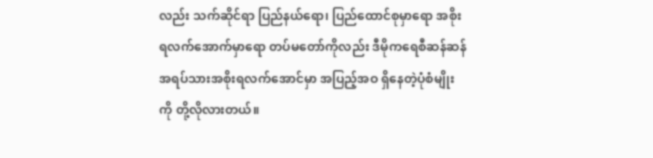လည်း သက်ဆိုင်ရာ ပြည်နယ်ရော၊ ပြည်ထောင်စုမှာရော အစိုးရလက်အောက်မှာရော တပ်မတော်ကိုလည်း ဒီမိုကရေစီဆန်ဆန် အရပ်သားအစိုးရလက်အောင်မှာ အပြည့်အဝ ရှိနေတဲ့ပုံစံမျိုးကို တို့လိုလားတယ်။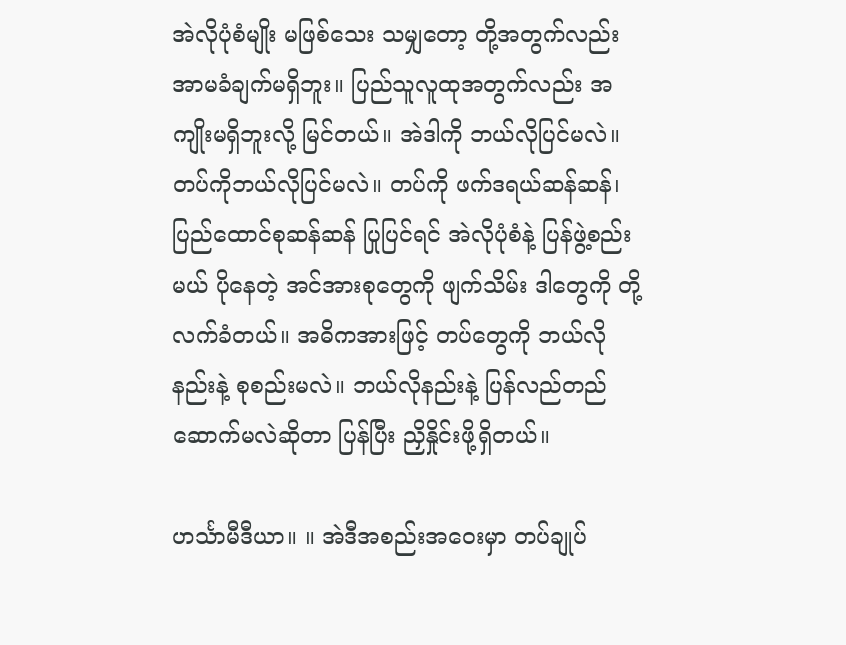အဲလိုပုံစံမျိုး မဖြစ်သေး သမျှတော့ တို့အတွက်လည်း အာမခံချက်မရှိဘူး။ ပြည်သူလူထုအတွက်လည်း အကျိုးမရှိဘူးလို့ မြင်တယ်။ အဲဒါကို ဘယ်လိုပြင်မလဲ။ တပ်ကိုဘယ်လိုပြင်မလဲ။ တပ်ကို ဖက်ဒရယ်ဆန်ဆန်၊ ပြည်ထောင်စုဆန်ဆန် ပြုပြင်ရင် အဲလိုပုံစံနဲ့ ပြန်ဖွဲ့စည်းမယ် ပိုနေတဲ့ အင်အားစုတွေကို ဖျက်သိမ်း ဒါတွေကို တို့လက်ခံတယ်။ အဓိကအားဖြင့် တပ်တွေကို ဘယ်လိုနည်းနဲ့ စုစည်းမလဲ။ ဘယ်လိုနည်းနဲ့ ပြန်လည်တည်ဆောက်မလဲဆိုတာ ပြန်ပြီး ညှိနှိုင်းဖို့ရှိတယ်။

ဟင်္သာမီဒီယာ။ ။ အဲဒီအစည်းအဝေးမှာ တပ်ချုပ်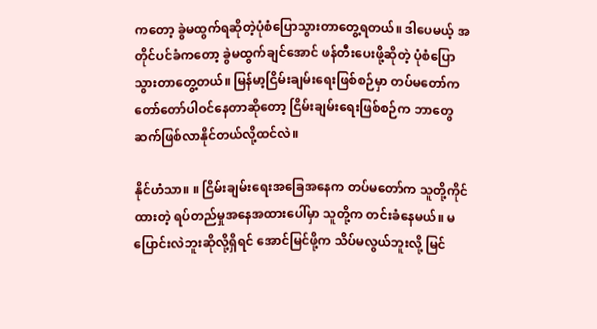ကတော့ ခွဲမထွက်ရဆိုတဲ့ပုံစံပြောသွားတာတွေ့ရတယ်။ ဒါပေမယ့် အတိုင်ပင်ခံကတော့ ခွဲမထွက်ချင်အောင် ဖန်တီးပေးဖို့ဆိုတဲ့ ပုံစံပြောသွားတာတွေ့တယ်။ မြန်မာ့ငြိမ်းချမ်းရေးဖြစ်စဉ်မှာ တပ်မတော်က တော်တော်ပါဝင်နေတာဆိုတော့ ငြိမ်းချမ်းရေးဖြစ်စဉ်က ဘာတွေဆက်ဖြစ်လာနိုင်တယ်လို့ထင်လဲ။

နိုင်ဟံသာ။ ။ ငြိမ်းချမ်းရေးအခြေအနေက တပ်မတော်က သူတို့ကိုင်ထားတဲ့ ရပ်တည်မှုအနေအထားပေါ်မှာ သူတို့က တင်းခံနေမယ်။ မပြောင်းလဲဘူးဆိုလို့ရှိရင် အောင်မြင်ဖို့က သိပ်မလွယ်ဘူးလို့ မြင်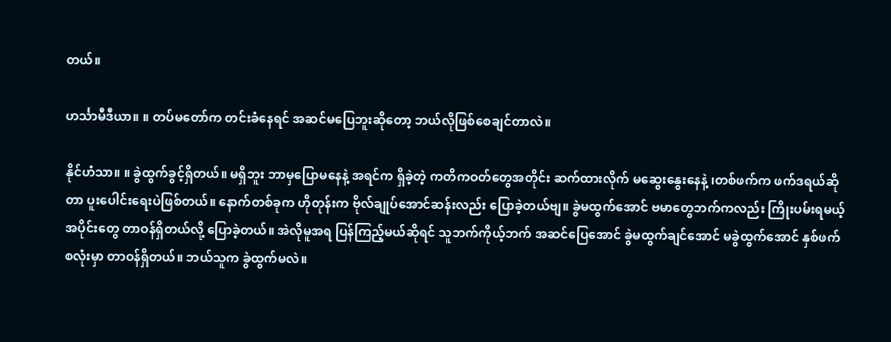တယ်။

ဟင်္သာမီဒီယာ။ ။ တပ်မတော်က တင်းခံနေရင် အဆင်မပြေဘူးဆိုတော့ ဘယ်လိုဖြစ်စေချင်တာလဲ။

နိုင်ဟံသာ။ ။ ခွဲထွက်ခွင့်ရှိတယ်။ မရှိဘူး ဘာမှပြောမနေနဲ့ အရင်က ရှိခဲ့တဲ့ ကတိကဝတ်တွေအတိုင်း ဆက်ထားလိုက် မဆွေးနွေးနေနဲ့ ၊တစ်ဖက်က ဖက်ဒရယ်ဆိုတာ ပူးပေါင်းရေးပဲဖြစ်တယ်။ နောက်တစ်ခုက ဟိုတုန်းက ဗိုလ်ချုပ်အောင်ဆန်းလည်း ပြောခဲ့တယ်ဗျ။ ခွဲမထွက်အောင် ဗမာတွေဘက်ကလည်း ကြိုးပမ်းရမယ့်အပိုင်းတွေ တာဝန်ရှိတယ်လို့ ပြောခဲ့တယ်။ အဲလိုမူအရ ပြန်ကြည့်မယ်ဆိုရင် သူဘက်ကိုယ့်ဘက် အဆင်ပြေအောင် ခွဲမထွက်ချင်အောင် မခွဲထွက်အောင် နှစ်ဖက်စလုံးမှာ တာဝန်ရှိတယ်။ ဘယ်သူက ခွဲထွက်မလဲ။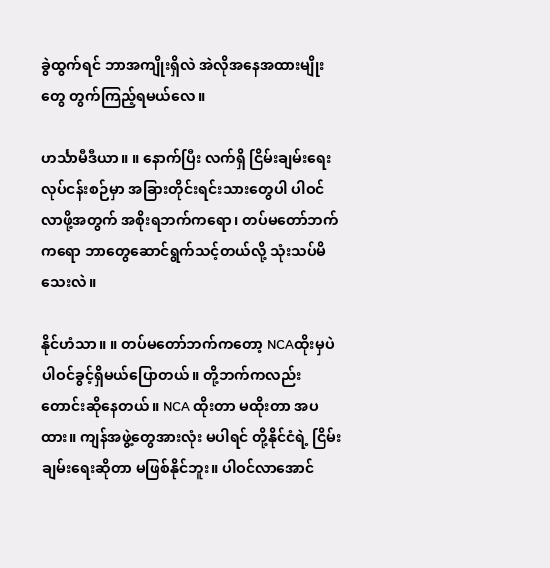ခွဲထွက်ရင် ဘာအကျိုးရှိလဲ အဲလိုအနေအထားမျိုးတွေ တွက်ကြည့်ရမယ်လေ။

ဟင်္သာမီဒီယာ။ ။ နောက်ပြီး လက်ရှိ ငြိမ်းချမ်းရေး လုပ်ငန်းစဉ်မှာ အခြားတိုင်းရင်းသားတွေပါ ပါဝင်လာဖို့အတွက် အစိုးရဘက်ကရော၊ တပ်မတော်ဘက်ကရော ဘာတွေဆောင်ရွက်သင့်တယ်လို့ သုံးသပ်မိသေးလဲ။

နိုင်ဟံသာ။ ။ တပ်မတော်ဘက်ကတော့ NCAထိုးမှပဲ ပါဝင်ခွင့်ရှိမယ်ပြောတယ်။ တို့ဘက်ကလည်း တောင်းဆိုနေတယ်။ NCA ထိုးတာ မထိုးတာ အပထား။ ကျန်အဖွဲ့တွေအားလုံး မပါရင် တို့နိုင်ငံရဲ့ ငြိမ်းချမ်းရေးဆိုတာ မဖြစ်နိုင်ဘူး။ ပါဝင်လာအောင်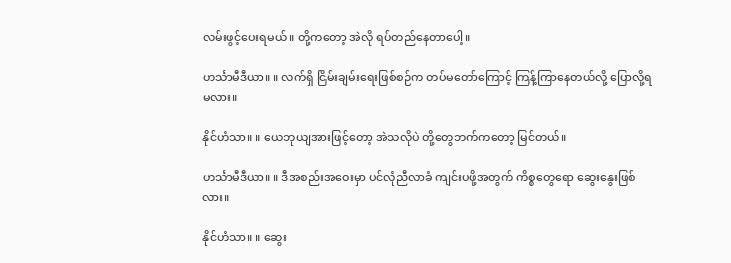လမ်းဖွင့်ပေးရမယ်။ တို့ကတော့ အဲလို ရပ်တည်နေတာပေါ့။

ဟင်္သာမီဒီယာ။ ။ လက်ရှိ ငြိမ်းချမ်းရေးဖြစ်စဉ်က တပ်မတော်ကြောင့် ကြန့်ကြာနေတယ်လို့ ပြောလို့ရမလား။

နိုင်ဟံသာ။ ။ ယေဘုယျအားဖြင့်တော့ အဲသလိုပဲ တို့တွေဘက်ကတော့ မြင်တယ်။

ဟင်္သာမီဒီယာ။ ။ ဒီအစည်းအဝေးမှာ ပင်လုံညီလာခံ ကျင်းပဖို့အတွက် ကိစ္စတွေရော ဆွေးနွေးဖြစ်လား။

နိုင်ဟံသာ။ ။ ဆွေး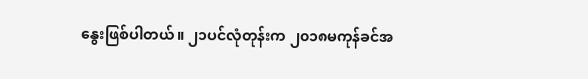နွေးဖြစ်ပါတယ်။ ၂၁ပင်လုံတုန်းက ၂၀၁၈မကုန်ခင်အ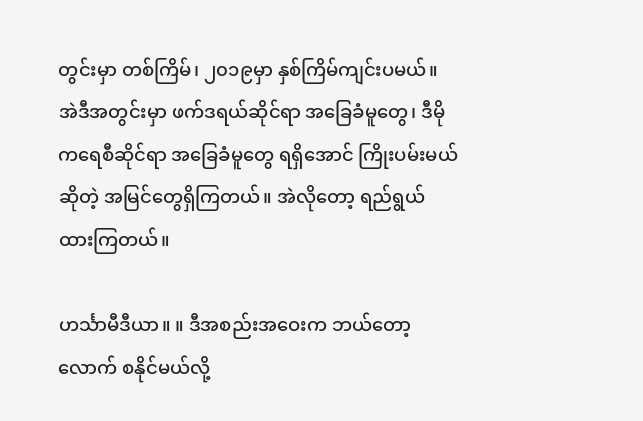တွင်းမှာ တစ်ကြိမ်၊ ၂၀၁၉မှာ နှစ်ကြိမ်ကျင်းပမယ်။ အဲဒီအတွင်းမှာ ဖက်ဒရယ်ဆိုင်ရာ အခြေခံမူတွေ၊ ဒီမိုကရေစီဆိုင်ရာ အခြေခံမူတွေ ရရှိအောင် ကြိုးပမ်းမယ်ဆိုတဲ့ အမြင်တွေရှိကြတယ်။ အဲလိုတော့ ရည်ရွယ်ထားကြတယ်။

ဟင်္သာမီဒီယာ။ ။ ဒီအစည်းအဝေးက ဘယ်တော့လောက် စနိုင်မယ်လို့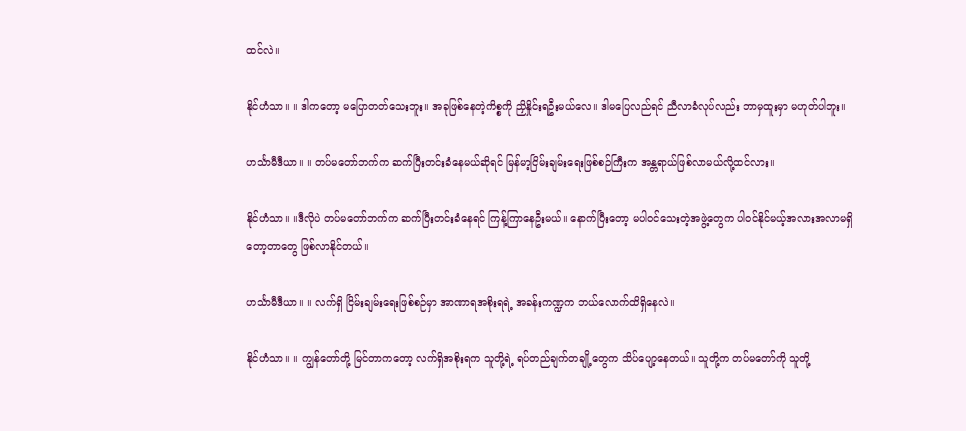ထင်လဲ။

နိုင်ဟံသာ။ ။ ဒါကတော့ မပြောတတ်သေးဘူး။ အခုဖြစ်နေတဲ့ကိစ္စကို ညှိနှိုင်းရဦးမယ်လေ။ ဒါမပြေလည်ရင် ညီလာခံလုပ်လည်း ဘာမှထူးမှာ မဟုတ်ပါဘူး။

ဟင်္သာမီဒီယာ။ ။ တပ်မတော်ဘက်က ဆက်ပြီးတင်းခံနေမယ်ဆိုရင် မြန်မာ့ငြိမ်းချမ်းရေးဖြစ်စဉ်ကြီးက အန္တရာယ်ဖြစ်လာမယ်လို့ထင်လား။

နိုင်ဟံသာ။ ။ဒီလိုပဲ တပ်မတော်ဘက်က ဆက်ပြီးတင်းခံနေရင် ကြန့်ကြာနေဦးမယ်။ နောက်ပြီးတော့ မပါဝင်သေးတဲ့အဖွဲ့တွေက ပါဝင်နိုင်မယ့်အလားအလာမရှိတော့တာတွေ ဖြစ်လာနိုင်တယ်။

ဟင်္သာမီဒီယာ။ ။ လက်ရှိ ငြိမ်းချမ်းရေးဖြစ်စဉ်မှာ အာဏာရအစိုးရရဲ့ အခန်းကဏ္ဍက ဘယ်လောက်ထိရှိနေလဲ။

နိုင်ဟံသာ။ ။ ကျွန်တော်တို့ မြင်တာကတော့ လက်ရှိအစိုးရက သူတို့ရဲ့ ရပ်တည်ချက်တချို့တွေက သိပ်ပျော့နေတယ်။ သူတို့က တပ်မတော်ကို သူတို့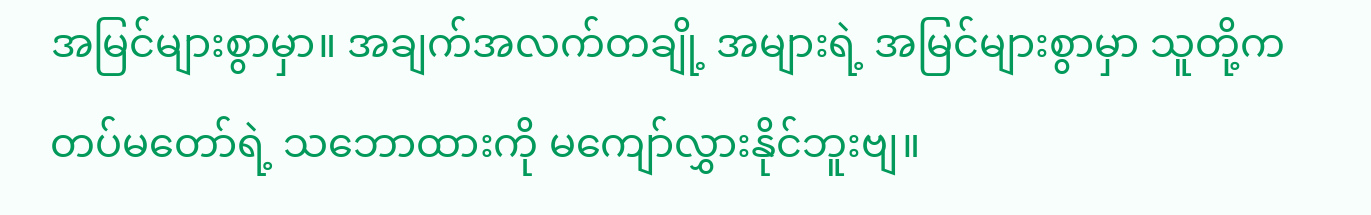အမြင်များစွာမှာ။ အချက်အလက်တချို့ အများရဲ့ အမြင်များစွာမှာ သူတို့က တပ်မတော်ရဲ့ သဘောထားကို မကျော်လွှားနိုင်ဘူးဗျ။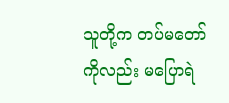သူတို့က တပ်မတော်ကိုလည်း မပြောရဲ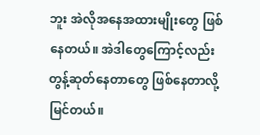ဘူး အဲလိုအနေအထားမျိုးတွေ ဖြစ်နေတယ်။ အဲဒါတွေကြောင့်လည်း တွန့်ဆုတ်နေတာတွေ ဖြစ်နေတာလို့ မြင်တယ်။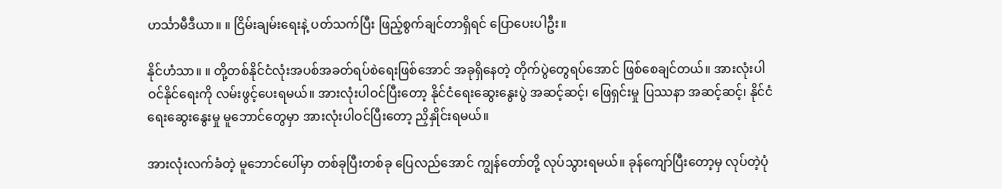ဟင်္သာမီဒီယာ။ ။ ငြိမ်းချမ်းရေးနဲ့ ပတ်သက်ပြီး ဖြည့်စွက်ချင်တာရှိရင် ပြောပေးပါဦး။

နိုင်ဟံသာ။ ။ တို့တစ်နိုင်ငံလုံးအပစ်အခတ်ရပ်စဲရေးဖြစ်အောင် အခုရှိနေတဲ့ တိုက်ပွဲတွေရပ်အောင် ဖြစ်စေချင်တယ်။ အားလုံးပါဝင်နိုင်ရေးကို လမ်းဖွင့်ပေးရမယ်။ အားလုံးပါဝင်ပြီးတော့ နိုင်ငံရေးဆွေးနွေးပွဲ အဆင့်ဆင့်၊ ဖြေရှင်းမှု ပြဿနာ အဆင့်ဆင့်၊ နိုင်ငံရေးဆွေးနွေးမှု မူဘောင်တွေမှာ အားလုံးပါဝင်ပြီးတော့ ညှိနှိုင်းရမယ်။

အားလုံးလက်ခံတဲ့ မူဘောင်ပေါ်မှာ တစ်ခုပြီးတစ်ခု ပြေလည်အောင် ကျွန်တော်တို့ လုပ်သွားရမယ်။ ခုန်ကျော်ပြီးတော့မှ လုပ်တဲ့ပုံ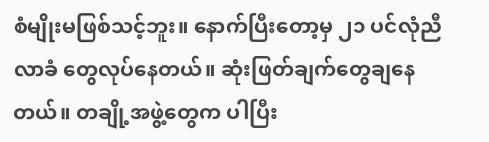စံမျိုးမဖြစ်သင့်ဘူး။ နောက်ပြီးတော့မှ ၂၁ ပင်လုံညီလာခံ တွေလုပ်နေတယ်။ ဆုံးဖြတ်ချက်တွေချနေတယ်။ တချို့အဖွဲ့တွေက ပါပြီး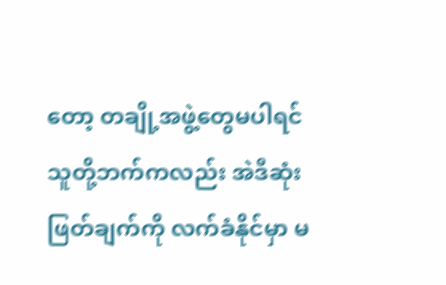တော့ တချို့အဖွဲ့တွေမပါရင် သူတို့ဘက်ကလည်း အဲဒီဆုံးဖြတ်ချက်ကို လက်ခံနိုင်မှာ မ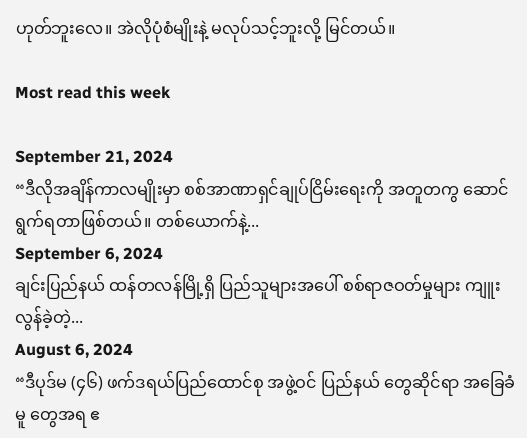ဟုတ်ဘူးလေ။ အဲလိုပုံစံမျိုးနဲ့ မလုပ်သင့်ဘူးလို့ မြင်တယ်။

Most read this week

September 21, 2024
“ဒီလိုအချိန်ကာလမျိုးမှာ စစ်အာဏာရှင်ချုပ်ငြိမ်းရေးကို အတူတကွ ဆောင်ရွက်ရတာဖြစ်တယ်။ တစ်ယောက်နဲ့...
September 6, 2024
ချင်းပြည်နယ် ထန်တလန်မြို့ရှိ ပြည်သူများအပေါ် စစ်ရာဇဝတ်မှုများ ကျူးလွန်ခဲ့တဲ့...
August 6, 2024
“ဒီပုဒ်မ (၄၆) ဖက်ဒရယ်ပြည်ထောင်စု အဖွဲ့ဝင် ပြည်နယ် တွေဆိုင်ရာ အခြေခံမူ တွေအရ ဧ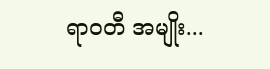ရာဝတီ အမျိုး...